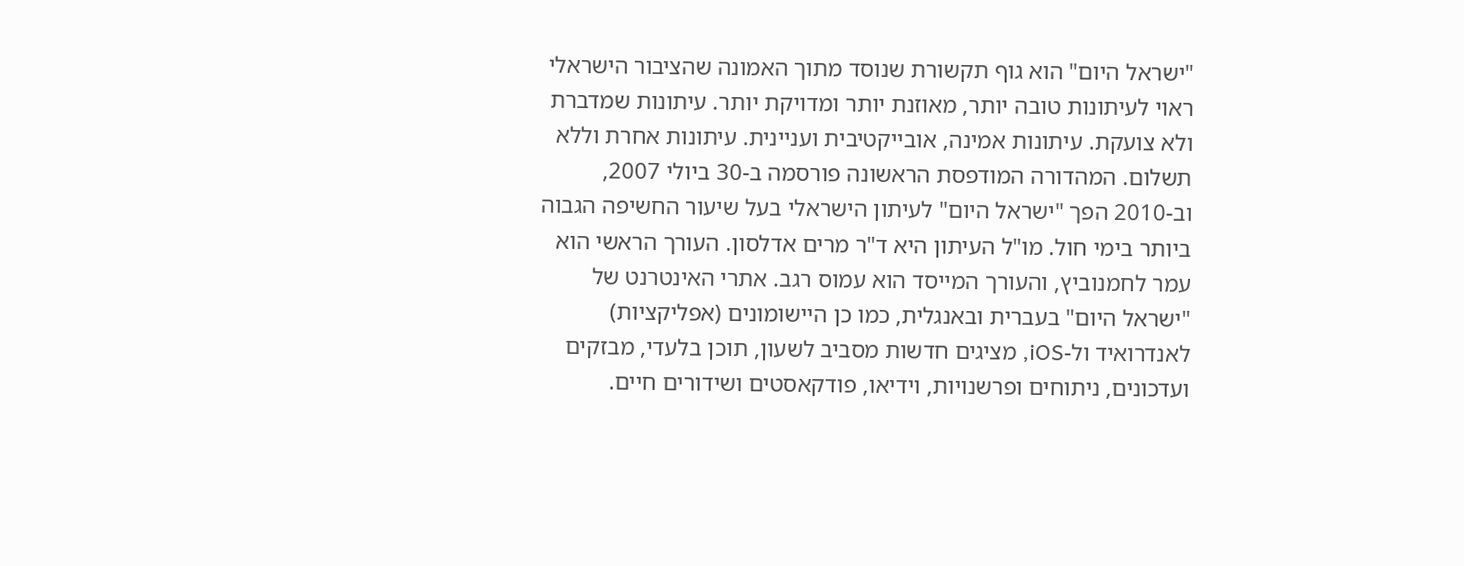"ישראל היום" הוא גוף תקשורת שנוסד מתוך האמונה שהציבור הישראלי ראוי לעיתונות טובה יותר, מאוזנת יותר ומדויקת יותר. עיתונות שמדברת ולא צועקת. עיתונות אמינה, אובייקטיבית ועניינית. עיתונות אחרת וללא תשלום. המהדורה המודפסת הראשונה פורסמה ב-30 ביולי 2007, וב-2010 הפך "ישראל היום" לעיתון הישראלי בעל שיעור החשיפה הגבוה ביותר בימי חול. מו"ל העיתון היא ד"ר מרים אדלסון. העורך הראשי הוא עמר לחמנוביץ, והעורך המייסד הוא עמוס רגב. אתרי האינטרנט של "ישראל היום" בעברית ובאנגלית, כמו כן היישומונים (אפליקציות) לאנדרואיד ול-iOS, מציגים חדשות מסביב לשעון, תוכן בלעדי, מבזקים ועדכונים, ניתוחים ופרשנויות, וידיאו, פודקאסטים ושידורים חיים.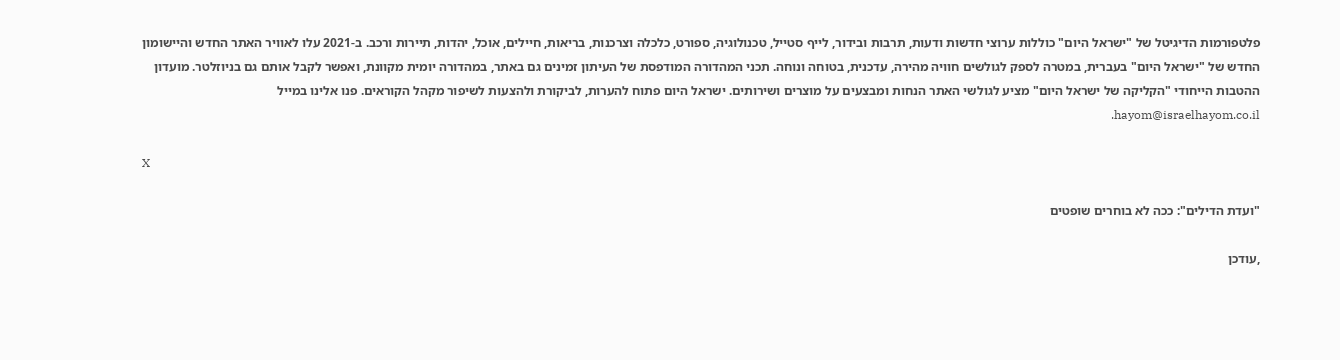פלטפורמות הדיגיטל של "ישראל היום" כוללות ערוצי חדשות ודעות, תרבות ובידור, לייף סטייל, טכנולוגיה, ספורט, כלכלה וצרכנות, בריאות, חיילים, אוכל, יהדות, תיירות ורכב. ב-2021 עלו לאוויר האתר החדש והיישומון החדש של "ישראל היום" בעברית, במטרה לספק לגולשים חוויה מהירה, עדכנית, בטוחה ונוחה. תכני המהדורה המודפסת של העיתון זמינים גם באתר, במהדורה יומית מקוונת, ואפשר לקבל אותם גם בניוזלטר. מועדון ההטבות הייחודי "הקליקה של ישראל היום" מציע לגולשי האתר הנחות ומבצעים על מוצרים ושירותים. ישראל היום פתוח להערות, לביקורת ולהצעות לשיפור מקהל הקוראים. פנו אלינו במייל hayom@israelhayom.co.il.

X

"ועדת הדילים": ככה לא בוחרים שופטים

,עודכן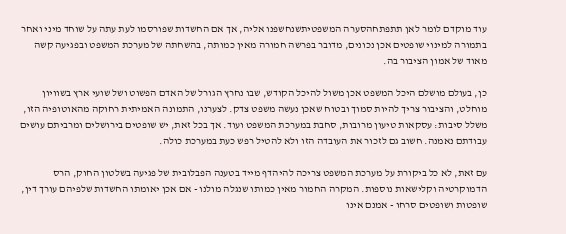עוד מוקדם לומר לאן תתפתחהסערה המשפטיתשנחשפנו אליה, אך אם החשדות שפורסמו לעת עתה על שוחד מיני ואחר בתמורה למינוי שופטים אכן נכונים, מדובר בפרשה חמורה מאין כמותה, בהשחתה של מערכת המשפט ובפגיעה קשה מאוד של אמון הציבור בה.

כן, בעולם מושלם היכל המשפט אכן משול להיכל הקודש, שבו נחרץ הגורל של האדם הפשוט ושל שועי ארץ בשוויון מוחלט, והציבור צריך להיות סמוך ובטוח שאכן נעשה משפט צדק. לצערנו, התמונה האמיתית רחוקה מהאוטופיה הזו, משלל סיבות: עסקאות טיעון מרובות, סחבת במערכת המשפט ועוד. אך בכל זאת, יש שופטים בירושלים ומרביתם עושים עבודתם נאמנה. חשוב גם לזכור את העובדה הזו ולא להטיל רפש כעת במערכת כולה.

עם זאת, לא כל ביקורת על מערכת המשפט צריכה להיהדף מייד בטענה הפבלובית של פגיעה בשלטון החוק, הרס הדמוקרטיה וקלישאות נוספות. המקרה החמור מאין כמותו שנגלה מולנו - אם אכן יאומתו החשדות שלפיהם עורך דין, שופטות ושופטים סרחו - אמנם אינו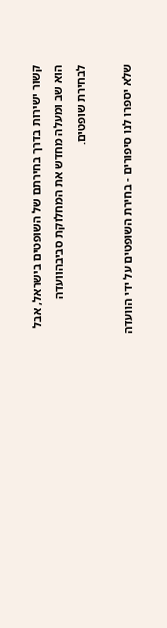קשור ישירות בדרך בחירתם של השופטים בישראל, אבל הוא שב ומעלה מחדש את המחלוקת סביבהוועדה לבחירת שופטים.

שלא יספרו לנו סיפורים - בחירת השופטים על ידי הוועדה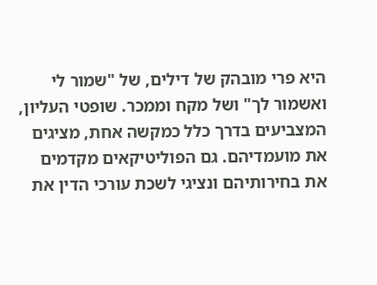היא פרי מובהק של דילים, של "שמור לי ואשמור לך" ושל מקח וממכר. שופטי העליון, המצביעים בדרך כלל כמקשה אחת, מציגים את מועמדיהם. גם הפוליטיקאים מקדמים את בחירותיהם ונציגי לשכת עורכי הדין את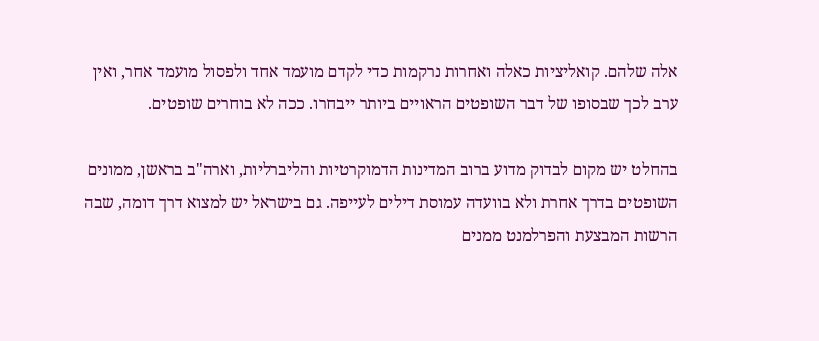אלה שלהם. קואליציות כאלה ואחרות נרקמות כדי לקדם מועמד אחד ולפסול מועמד אחר, ואין ערב לכך שבסופו של דבר השופטים הראויים ביותר ייבחרו. ככה לא בוחרים שופטים.

בהחלט יש מקום לבדוק מדוע ברוב המדינות הדמוקרטיות והליברליות, וארה"ב בראשן, ממונים השופטים בדרך אחרת ולא בוועדה עמוסת דילים לעייפה. גם בישראל יש למצוא דרך דומה, שבה הרשות המבצעת והפרלמנט ממנים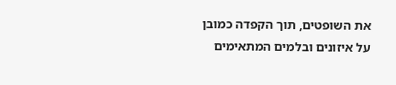את השופטים, תוך הקפדה כמובן על איזונים ובלמים המתאימים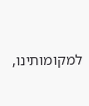למקומותינו,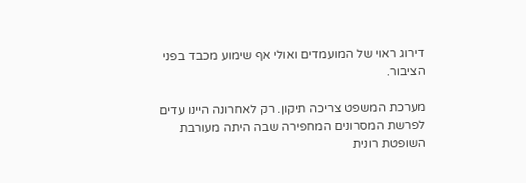דירוג ראוי של המועמדים ואולי אף שימוע מכבד בפני הציבור.

מערכת המשפט צריכה תיקון. רק לאחרונה היינו עדים לפרשת המסרונים המחפירה שבה היתה מעורבת השופטת רונית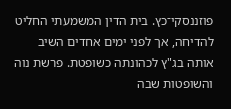פוזננסקי־כץ. בית הדין המשמעתי החליט להדיחה, אך לפני ימים אחדים השיב אותה בג"ץ לכהונתה כשופטת. פרשת נוה והשופטות שבה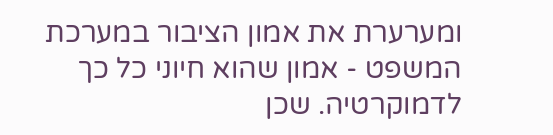ומערערת את אמון הציבור במערכת המשפט - אמון שהוא חיוני כל כך לדמוקרטיה. שכן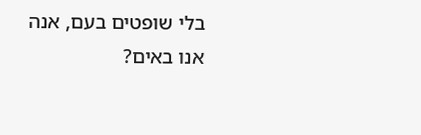בלי שופטים בעם, אנה אנו באים?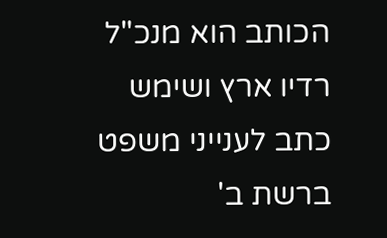הכותב הוא מנכ"ל רדיו ארץ ושימש כתב לענייני משפט ברשת ב'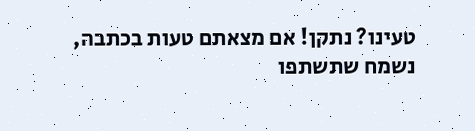טעינו? נתקן! אם מצאתם טעות בכתבה, נשמח שתשתפו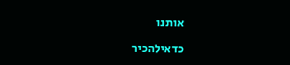אותנו

כדאילהכיר